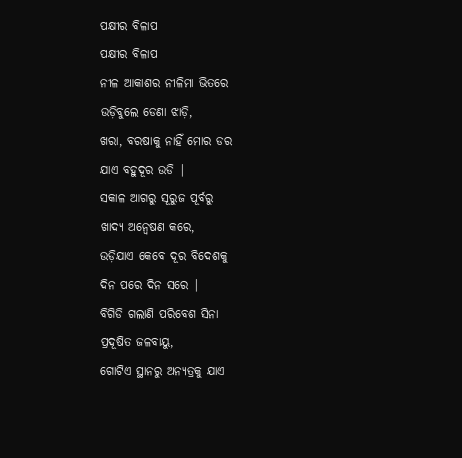ପକ୍ଷୀର ବିଳାପ
ପକ୍ଷୀର ବିଳାପ
ନୀଳ ଆକାଶର ନୀଳିମା ଭିତରେ
ଉଡ଼ିବୁଲେ ଡେଣା ଝାଡ଼ି,
ଖରା, ବରଷାକୁ ନାହିଁ ମୋର ଡର
ଯାଏ ବହୁଦୂର ଉଡି |
ସକାଳ ଆଗରୁ ସୂରୁଜ ପୂର୍ବରୁ
ଖାଦ୍ୟ ଅନ୍ୱେଷଣ କରେ,
ଉଡ଼ିଯାଏ କେବେ ଦୂର ବିଦେଶକୁ
ଦିନ ପରେ ଦିନ ସରେ |
ବିଗିଡି ଗଲାଣି ପରିବେଶ ସିନା
ପ୍ରଦୂଷିତ ଜଳବାୟୁ,
ଗୋଟିଏ ସ୍ଥାନରୁ ଅନ୍ୟତ୍ରକୁ ଯାଏ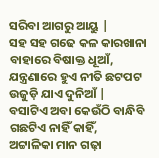ସରିବା ଆଗରୁ ଆୟୁ |
ସହ ସହ ଗଢେ କଳ କାରଖାନା
ବାହାରେ ବିଷାକ୍ତ ଧୂଆଁ,
ଯନ୍ତ୍ରଣାରେ ହୁଏ ନୀତି ଛଟପଟ
ଉଜୁଡ଼ି ଯାଏ ଦୁନିଆଁ |
ବସାଟିଏ ଅବା କେଉଁଠି ବାନ୍ଧିବି
ଗଛଟିଏ ନାହିଁ କାହିଁ,
ଅଟ୍ଟାଳିକା ମାନ ଗଢ଼ା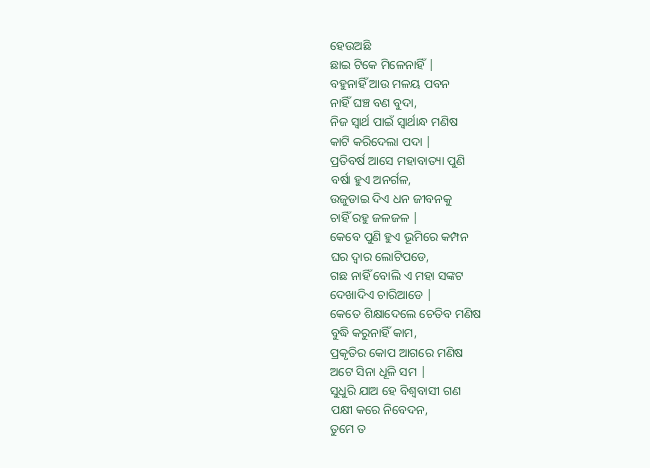ହେଉଅଛି
ଛାଇ ଟିକେ ମିଳେନାହିଁ |
ବହୁନାହିଁ ଆଉ ମଳୟ ପବନ
ନାହିଁ ଘଞ୍ଚ ବଣ ବୁଦା,
ନିଜ ସ୍ୱାର୍ଥ ପାଇଁ ସ୍ୱାର୍ଥାନ୍ଧ ମଣିଷ
କାଟି କରିଦେଲା ପଦା |
ପ୍ରତିବର୍ଷ ଆସେ ମହାବାତ୍ୟା ପୁଣି
ବର୍ଷା ହୁଏ ଅନର୍ଗଳ,
ଉଜୁଡାଇ ଦିଏ ଧନ ଜୀବନକୁ
ଚାହିଁ ରହୁ ଜଳଜଳ |
କେବେ ପୁଣି ହୁଏ ଭୂମିରେ କମ୍ପନ
ଘର ଦ୍ୱାର ଲୋଟିପଡେ,
ଗଛ ନାହିଁ ବୋଲି ଏ ମହା ସଙ୍କଟ
ଦେଖାଦିଏ ଚାରିଆଡେ |
କେତେ ଶିକ୍ଷାଦେଲେ ଚେତିବ ମଣିଷ
ବୁଦ୍ଧି କରୁନାହିଁ କାମ,
ପ୍ରକୃତିର କୋପ ଆଗରେ ମଣିଷ
ଅଟେ ସିନା ଧୂଳି ସମ |
ସୁଧୁରି ଯାଅ ହେ ବିଶ୍ଵବାସୀ ଗଣ
ପକ୍ଷୀ କରେ ନିବେଦନ,
ତୁମେ ତ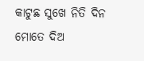କାଟୁଛ ସୁଖେ ନିତି ଦିନ
ମୋତେ ଦିଅ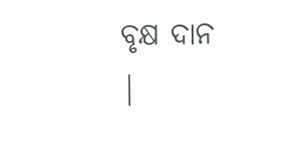ବୃକ୍ଷ ଦାନ |